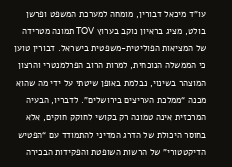עו”ד מיכאל דבורין, מומחה למערכת המשפט ופרשן בולט, מציג בראיון נוקב בערוץ TOV תמונה מטרידה של המציאות הפוליטית-משפטית בישראל. דבורין טוען כי הממשלה הנוכחית, למרות הרוב הפרלמנטרי והרצון המוצהר בשינוי, נבלמת באופן שיטתי על ידי מה שהוא מכנה “ממלכת העריצים בירושלים”. לדבריו, הבעיה המרכזית אינה טמונה רק בקושי לחוקק חוקים, אלא בחוסר היכולת של הדרג המדיני להתמודד עם “הפטיש הדיקטטורי” של הרשות השופטת והפקידות הבכירה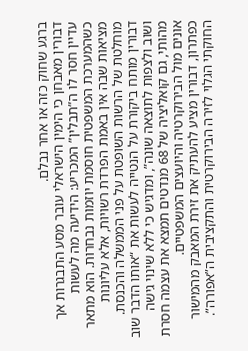ברגע שחוק כזה או אחר נבלם.
דבורין מאבחן כי הימין הישראלי עובר מסע התבגרות אך עדיין חסר לו ה”תבלין” המכריע: הידיעה מה לעשות כשהמערכת המשפטית חוסמת יוזמות נבחרות. הוא מתאר מציאות שבה אין באמת הפרדת רשויות, אלא עליונות מוחלטת של הרשות השופטת על פני הממשלה והכנסת. דבורין מותח ביקורת על הנטייה לעשות את “אותו הדבר שוב ושוב ולצפות לתוצאה שונה”, ומדגיש כי ללא שינוי גישה מהותי, גם קואליציה של 68 מנדטים תמצא את עצמה חסרת אונים מול הבירוקרטיה והיועצים המשפטיים.
כפתרון, דבורין מציע להעתיק את זירת המאבק מהמישור החוקתי הגלוי לזירה הבירוקרטית והתקציבית ה”אפורה”.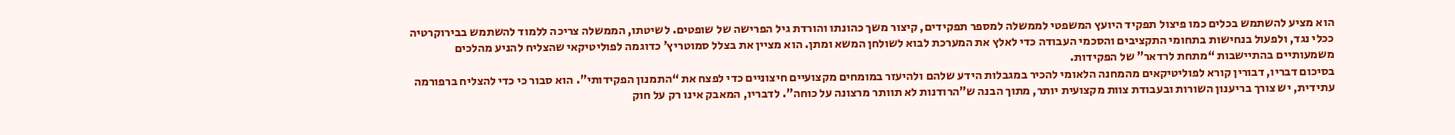הוא מציע להשתמש בכלים כמו פיצול תפקיד היועץ המשפטי לממשלה למספר תפקידים, קיצור משך כהונתו והורדת גיל הפרישה של שופטים. לשיטתו, הממשלה צריכה ללמוד להשתמש בבירוקרטיה ככלי נגד, ולפעול בנחישות בתחומי התקציבים והסכמי העבודה כדי לאלץ את המערכת לבוא לשולחן המשא ומתן. הוא מציין את בצלל סמוטריץ’ כדוגמה לפוליטיקאי שהצליח להניע מהלכים משמעותיים בהתיישבות “מתחת לרדאר” של הפקידות.
בסיכום דבריו, דבורין קורא לפוליטיקאים מהמחנה הלאומי להכיר במגבלות הידע שלהם ולהיעזר במומחים מקצועיים חיצוניים כדי לפצח את “התמנון הפקידותי”. הוא סבור כי כדי להצליח ברפורמה עתידית, יש צורך בריענון השורות ובעבודת צוות מקצועית יותר, מתוך הבנה ש”הרודנות לא תוותר מרצונה על כוחה”. לדבריו, המאבק אינו רק על חוק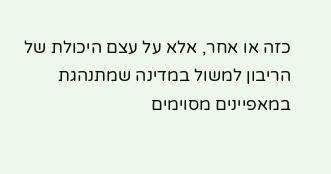כזה או אחר, אלא על עצם היכולת של הריבון למשול במדינה שמתנהגת במאפיינים מסוימים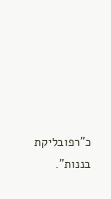כ”רפובליקת בננות”.